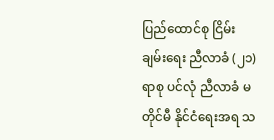ပြည်ထောင်စု ငြိမ်းချမ်းရေး ညီလာခံ (၂၁) ရာစု ပင်လုံ ညီလာခံ မတိုင်မီ နိုင်ငံရေးအရ သ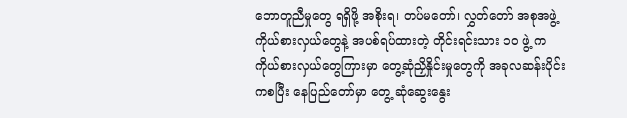ဘောတူညီမှုတွေ ရရှိဖို့ အစိုးရ၊ တပ်မတော်၊ လွှတ်တော် အစုအဖွဲ့ ကိုယ်စားလှယ်တွေနဲ့ အပစ်ရပ်ထားတဲ့ တိုင်းရင်းသား ၁၀ ဖွဲ့ က ကိုယ်စားလှယ်တွေကြားမှာ တွေ့ဆုံညှိနှိုင်းမှုတွေကို အခုလဆန်းပိုင်းကစပြီး နေပြည်တော်မှာ တွေ့ ဆုံဆွေးနွေး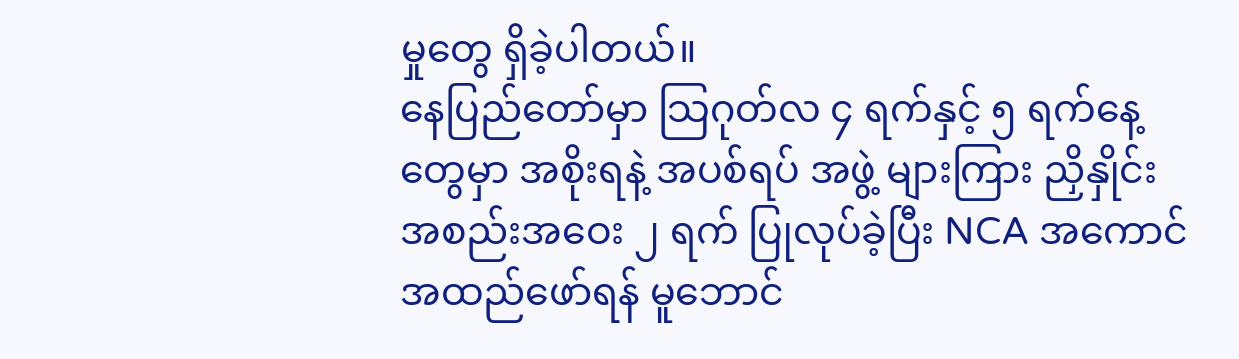မှုတွေ ရှိခဲ့ပါတယ်။
နေပြည်တော်မှာ သြဂုတ်လ ၄ ရက်နှင့် ၅ ရက်နေ့တွေမှာ အစိုးရနဲ့ အပစ်ရပ် အဖွဲ့ များကြား ညှိနှိုင်း အစည်းအဝေး ၂ ရက် ပြုလုပ်ခဲ့ပြီး NCA အကောင်အထည်ဖော်ရန် မူဘောင်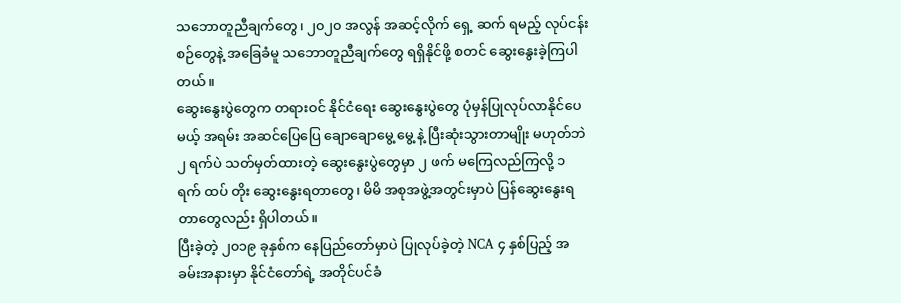သဘောတူညီချက်တွေ၊ ၂၀၂၀ အလွန် အဆင့်လိုက် ရှေ့ ဆက် ရမည့် လုပ်ငန်းစဉ်တွေနဲ့ အခြေခံမူ သဘောတူညီချက်တွေ ရရှိနိုင်ဖို့ စတင် ဆွေးနွေးခဲ့ကြပါတယ်။
ဆွေးနွေးပွဲတွေက တရားဝင် နိုင်ငံရေး ဆွေးနွေးပွဲတွေ ပုံမှန်ပြုလုပ်လာနိုင်ပေမယ့် အရမ်း အဆင်ပြေပြေ ချောချောမွေ့ မွေ့ နဲ့ ပြီးဆုံးသွားတာမျိုး မဟုတ်ဘဲ ၂ ရက်ပဲ သတ်မှတ်ထားတဲ့ ဆွေးနွေးပွဲတွေမှာ ၂ ဖက် မကြေလည်ကြလို့ ၁ ရက် ထပ် တိုး ဆွေးနွေးရတာတွေ၊ မိမိ အစုအဖွဲ့အတွင်းမှာပဲ ပြန်ဆွေးနွေးရတာတွေလည်း ရှိပါတယ်။
ပြီးခဲ့တဲ့ ၂၀၁၉ ခုနှစ်က နေပြည်တော်မှာပဲ ပြုလုပ်ခဲ့တဲ့ NCA ၄ နှစ်ပြည့် အခမ်းအနားမှာ နိုင်ငံတော်ရဲ့ အတိုင်ပင်ခံ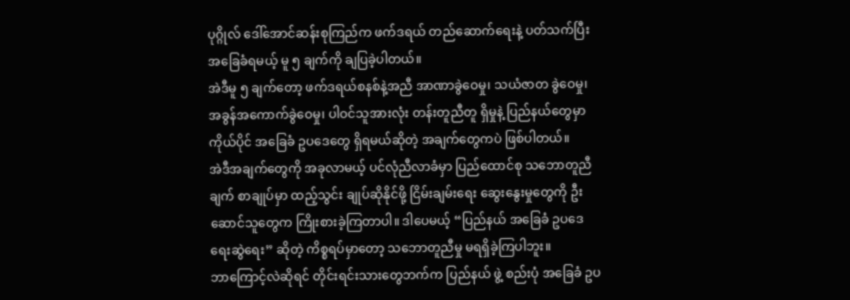ပုဂ္ဂိုလ် ဒေါ်အောင်ဆန်းစုကြည်က ဖက်ဒရယ် တည်ဆောက်ရေးနဲ့ ပတ်သက်ပြီး အခြေခံရမယ့် မူ ၅ ချက်ကို ချပြခဲ့ပါတယ်။
အဲဒီမူ ၅ ချက်တော့ ဖက်ဒရယ်စနစ်နဲ့အညီ အာဏာခွဲဝေမှု၊ သယံဇာတ ခွဲဝေမှု၊ အခွန်အကောက်ခွဲဝေမှု၊ ပါဝင်သူအားလုံး တန်းတူညီတူ ရှိမှုနဲ့ ပြည်နယ်တွေမှာ ကိုယ်ပိုင် အခြေခံ ဥပဒေတွေ ရှိရမယ်ဆိုတဲ့ အချက်တွေကပဲ ဖြစ်ပါတယ်။
အဲဒီအချက်တွေကို အခုလာမယ့် ပင်လုံညီလာခံမှာ ပြည်ထောင်စု သဘောတူညီချက် စာချုပ်မှာ ထည့်သွင်း ချုပ်ဆိုနိုင်ဖို့ ငြိမ်းချမ်းရေး ဆွေးနွေးမှုတွေကို ဦးဆောင်သူတွေက ကြိုးစားခဲ့ကြတာပါ။ ဒါပေမယ့် “ပြည်နယ် အခြေခံ ဥပဒေ ရေးဆွဲရေး” ဆိုတဲ့ ကိစ္စရပ်မှာတော့ သဘောတူညီမှု မရရှိခဲ့ကြပါဘူး။
ဘာကြောင့်လဲဆိုရင် တိုင်းရင်းသားတွေဘက်က ပြည်နယ် ဖွဲ့ စည်းပုံ အခြေခံ ဥပ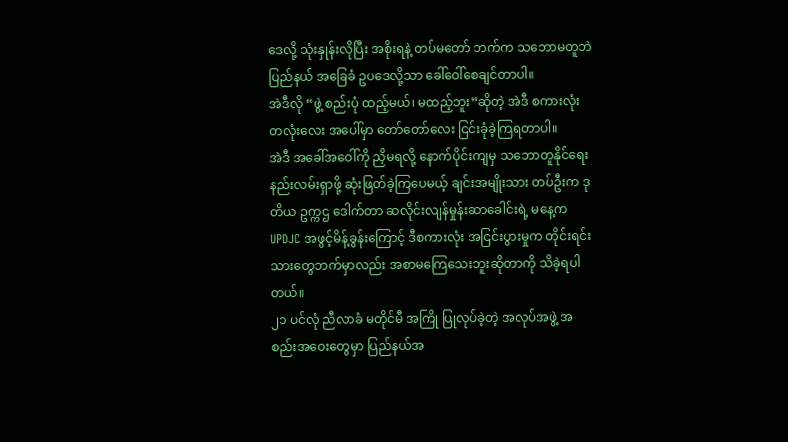ဒေလို့ သုံးနှုန်းလိုပြီး အစိုးရနဲ့ တပ်မတော် ဘက်က သဘောမတူဘဲ ပြည်နယ် အခြေခံ ဥပဒေလို့သာ ခေါ်ဝေါ်စေချင်တာပါ။
အဲဒီလို “ဖွဲ့ စည်းပုံ ထည့်မယ်၊ မထည့်ဘူး”ဆိုတဲ့ အဲဒီ စကားလုံး တလုံးလေး အပေါ်မှာ တော်တော်လေး ငြင်းခုံခဲ့ကြရတာပါ။
အဲဒီ အခေါ်အဝေါ်ကို ညှိမရလို့ နောက်ပိုင်းကျမှ သဘောတူနိုင်ရေးနည်းလမ်းရှာဖို့ ဆုံးဖြတ်ခဲ့ကြပေမယ့် ချင်းအမျိုးသား တပ်ဦးက ဒုတိယ ဥက္ကဌ ဒေါက်တာ ဆလိုင်းလျန်မှုန်းဆာခေါင်းရဲ့ မနေ့က UPDJC အဖွင့်မိန့်ခွန်းကြောင့် ဒီစကားလုံး အငြင်းပွားမှုက တိုင်းရင်းသားတွေဘက်မှာလည်း အစာမကြေသေးဘူးဆိုတာကို သိခဲ့ရပါတယ်။
၂၁ ပင်လုံ ညီလာခံ မတိုင်မီ အကြို ပြုလုပ်ခဲ့တဲ့ အလုပ်အဖွဲ့ အစည်းအဝေးတွေမှာ ပြည်နယ်အ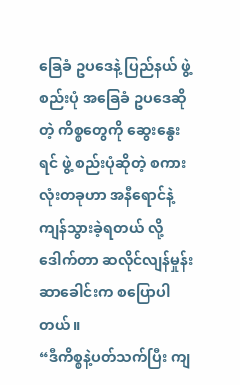ခြေခံ ဥပဒေနဲ့ ပြည်နယ် ဖွဲ့ စည်းပုံ အခြေခံ ဥပဒေဆိုတဲ့ ကိစ္စတွေကို ဆွေးနွေးရင် ဖွဲ့ စည်းပုံဆိုတဲ့ စကားလုံးတခုဟာ အနီရောင်နဲ့ ကျန်သွားခဲ့ရတယ် လို့ ဒေါက်တာ ဆလိုင်လျန်မှုန်းဆာခေါင်းက စပြောပါတယ်။
“ဒီကိစ္စနဲ့ပတ်သက်ပြီး ကျ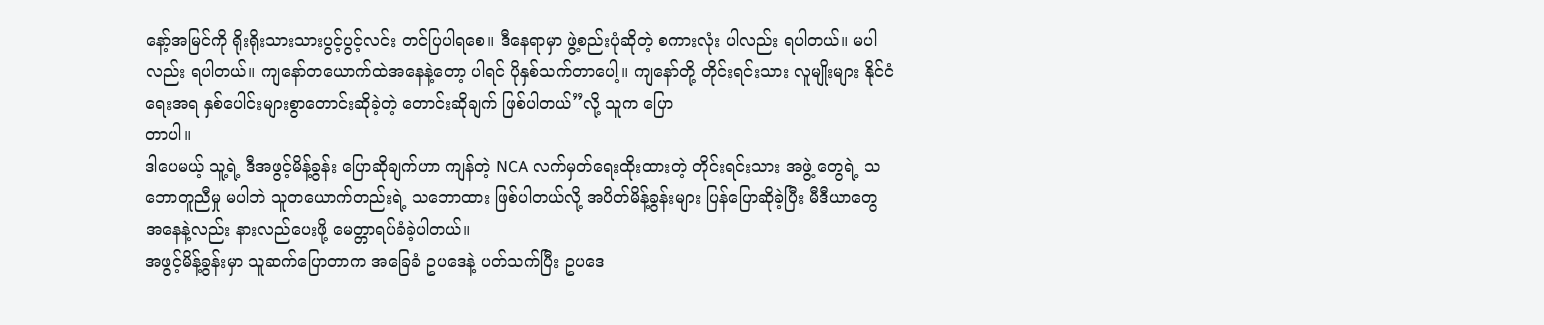နော့်အမြင်ကို ရိုးရိုးသားသားပွင့်ပွင့်လင်း တင်ပြပါရစေ။ ဒီနေရာမှာ ဖွဲ့စည်းပုံဆိုတဲ့ စကားလုံး ပါလည်း ရပါတယ်။ မပါလည်း ရပါတယ်။ ကျနော်တယောက်ထဲအနေနဲ့တော့ ပါရင် ပိုနှစ်သက်တာပေါ့။ ကျနော်တို့ တိုင်းရင်းသား လူမျိုးများ နိုင်ငံရေးအရ နှစ်ပေါင်းများစွာတောင်းဆိုခဲ့တဲ့ တောင်းဆိုချက် ဖြစ်ပါတယ်”လို့ သူက ပြော
တာပါ။
ဒါပေမယ့် သူ့ရဲ့ ဒီအဖွင့်မိန့်ခွန်း ပြောဆိုချက်ဟာ ကျန်တဲ့ NCA လက်မှတ်ရေးထိုးထားတဲ့ တိုင်းရင်းသား အဖွဲ့ တွေရဲ့ သဘောတူညီမှု မပါဘဲ သူတယောက်တည်းရဲ့ သဘောထား ဖြစ်ပါတယ်လို့ အပိတ်မိန့်ခွန်းများ ပြန်ပြောဆိုခဲ့ပြီး မီဒီယာတွေ အနေနဲ့လည်း နားလည်ပေးဖို့ မေတ္တာရပ်ခံခဲ့ပါတယ်။
အဖွင့်မိန့်ခွန်းမှာ သူဆက်ပြောတာက အခြေခံ ဥပဒေနဲ့ ပတ်သက်ပြီး ဥပဒေ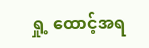ရှု့ ထောင့်အရ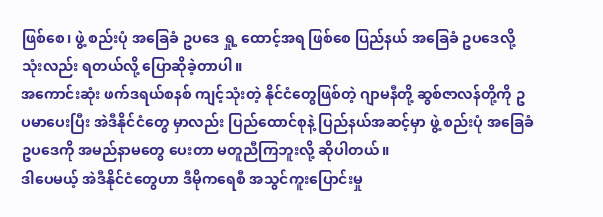ဖြစ်စေ၊ ဖွဲ့ စည်းပုံ အခြေခံ ဥပဒေ ရှု့ ထောင့်အရ ဖြစ်စေ ပြည်နယ် အခြေခံ ဥပဒေလို့ သုံးလည်း ရတယ်လို့ ပြောဆိုခဲ့တာပါ။
အကောင်းဆုံး ဖက်ဒရယ်စနစ် ကျင့်သုံးတဲ့ နိုင်ငံတွေဖြစ်တဲ့ ဂျာမနီတို့ ဆွစ်ဇာလန်တို့ကို ဥပမာပေးပြီး အဲဒီနိုင်ငံတွေ မှာလည်း ပြည်ထောင်စုနဲ့ ပြည်နယ်အဆင့်မှာ ဖွဲ့ စည်းပုံ အခြေခံ ဥပဒေကို အမည်နာမတွေ ပေးတာ မတူညီကြဘူးလို့ ဆိုပါတယ်။
ဒါပေမယ့် အဲဒီနိုင်ငံတွေဟာ ဒီမိုကရေစီ အသွင်ကူးပြောင်းမှု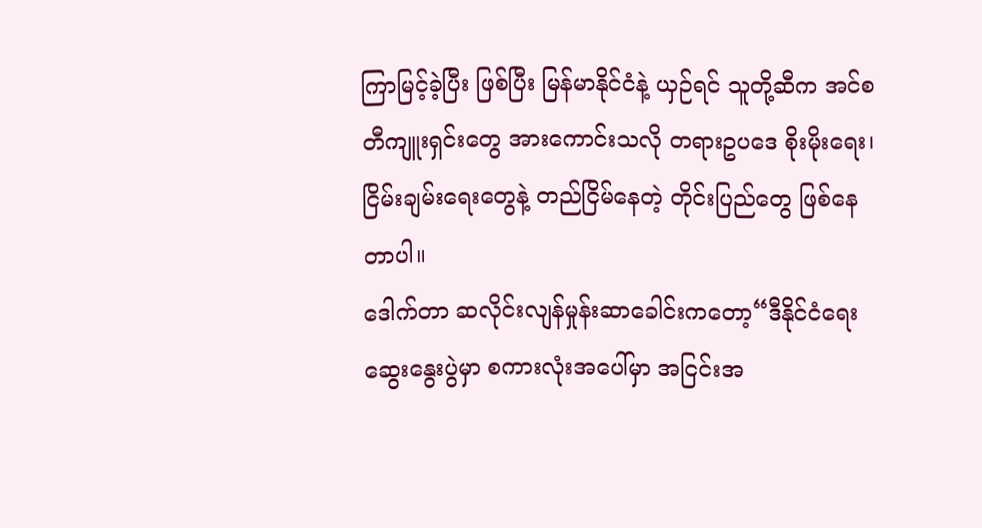ကြာမြင့်ခဲ့ပြီး ဖြစ်ပြီး မြန်မာနိုင်ငံနဲ့ ယှဉ်ရင် သူတို့ဆီက အင်စတီကျူးရှင်းတွေ အားကောင်းသလို တရားဥပဒေ စိုးမိုးရေး၊ ငြိမ်းချမ်းရေးတွေနဲ့ တည်ငြိမ်နေတဲ့ တိုင်းပြည်တွေ ဖြစ်နေ တာပါ။
ဒေါက်တာ ဆလိုင်းလျန်မှုန်းဆာခေါင်းကတော့“ဒီနိုင်ငံရေးဆွေးနွေးပွဲမှာ စကားလုံးအပေါ်မှာ အငြင်းအ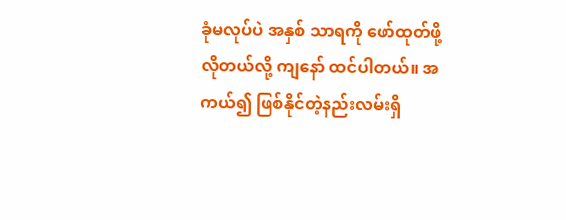ခုံမလုပ်ပဲ အနှစ် သာရကို ဖော်ထုတ်ဖို့ လိုတယ်လို့ ကျနော် ထင်ပါတယ်။ အကယ်၍ ဖြစ်နိုင်တဲ့နည်းလမ်းရှိ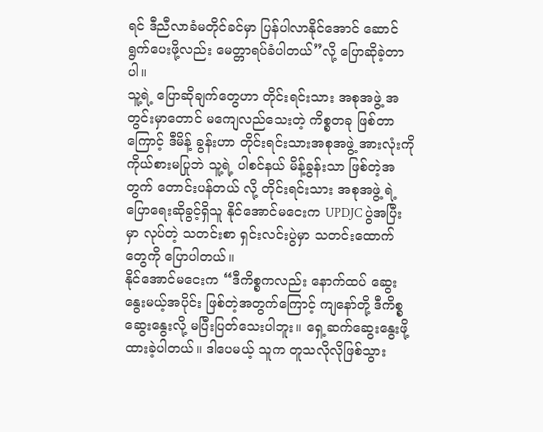ရင် ဒီညီလာခံမတိုင်ခင်မှာ ပြန်ပါလာနိုင်အောင် ဆောင်ရွက်ပေးဖို့လည်း မေတ္တာရပ်ခံပါတယ်”လို့ ပြောဆိုခဲ့တာပါ။
သူ့ရဲ့ ပြောဆိုချက်တွေဟာ တိုင်းရင်းသား အစုအဖွဲ့ အတွင်းမှာတောင် မကျေလည်သေးတဲ့ ကိစ္စတခု ဖြစ်တာကြောင့် ဒီမိန့် ခွန်းဟာ တိုင်းရင်းသားအစုအဖွဲ့ အားလုံးကို ကိုယ်စားမပြုဘဲ သူ့ရဲ့ ပါစင်နယ် မိန့်ခွန်းသာ ဖြစ်တဲ့အတွက် တောင်းပန်တယ် လို့ တိုင်းရင်းသား အစုအဖွဲ့ ရဲ့ ပြောရေးဆိုခွင့်ရှိသူ နိုင်အောင်မငေးက UPDJC ပွဲအပြီးမှာ လုပ်တဲ့ သတင်းစာ ရှင်းလင်းပွဲမှာ သတင်းထောက်တွေကို ပြောပါတယ်။
နိုင်အောင်မငေးက “ဒီကိစ္စကလည်း နောက်ထပ် ဆွေးနွေးမယ့်အပိုင်း ဖြစ်တဲ့အတွက်ကြောင့် ကျနော်တို့ ဒီကိစ္စဆွေးနွေးလို့ မပြီးပြတ်သေးပါဘူး။ ရှေ့ဆက်ဆွေးနွေးဖို့ ထားခဲ့ပါတယ်။ ဒါပေမယ့် သူက တူသလိုလိုဖြစ်သွား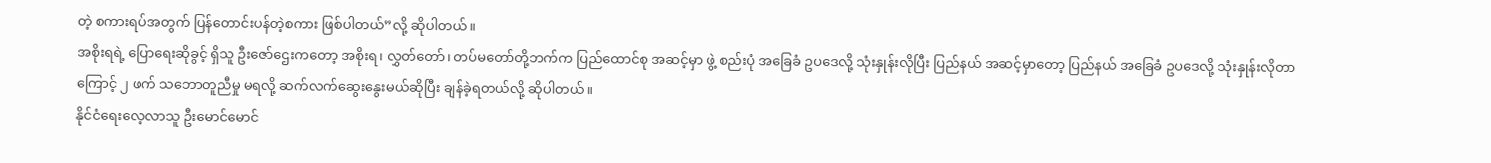တဲ့ စကားရပ်အတွက် ပြန်တောင်းပန်တဲ့စကား ဖြစ်ပါတယ်”လို့ ဆိုပါတယ်။
အစိုးရရဲ့ ပြောရေးဆိုခွင့် ရှိသူ ဦးဇော်ဌေးကတော့ အစိုးရ၊ လွှတ်တော်၊ တပ်မတော်တို့ဘက်က ပြည်ထောင်စု အဆင့်မှာ ဖွဲ့ စည်းပုံ အခြေခံ ဥပဒေလို့ သုံးနှုန်းလိုပြီး ပြည်နယ် အဆင့်မှာတော့ ပြည်နယ် အခြေခံ ဥပဒေလို့ သုံးနှုန်းလိုတာကြောင့် ၂ ဖက် သဘောတူညီမှု မရလို့ ဆက်လက်ဆွေးနွေးမယ်ဆိုပြီး ချန်ခဲ့ရတယ်လို့ ဆိုပါတယ်။
နိုင်ငံရေးလေ့လာသူ ဦးမောင်မောင်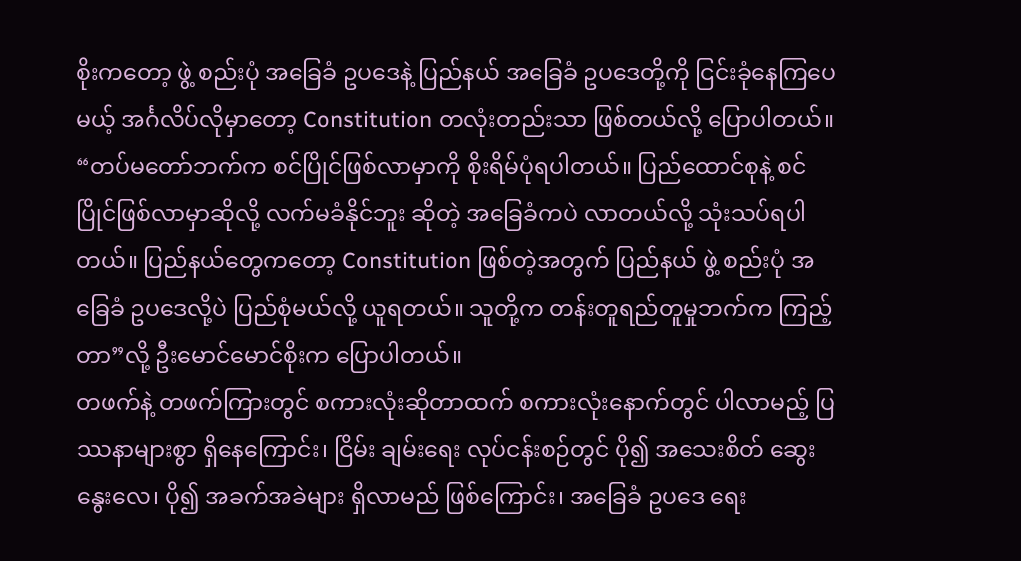စိုးကတော့ ဖွဲ့ စည်းပုံ အခြေခံ ဥပဒေနဲ့ ပြည်နယ် အခြေခံ ဥပဒေတို့ကို ငြင်းခုံနေကြပေမယ့် အင်္ဂလိပ်လိုမှာတော့ Constitution တလုံးတည်းသာ ဖြစ်တယ်လို့ ပြောပါတယ်။
“တပ်မတော်ဘက်က စင်ပြိုင်ဖြစ်လာမှာကို စိုးရိမ်ပုံရပါတယ်။ ပြည်ထောင်စုနဲ့ စင်ပြိုင်ဖြစ်လာမှာဆိုလို့ လက်မခံနိုင်ဘူး ဆိုတဲ့ အခြေခံကပဲ လာတယ်လို့ သုံးသပ်ရပါတယ်။ ပြည်နယ်တွေကတော့ Constitution ဖြစ်တဲ့အတွက် ပြည်နယ် ဖွဲ့ စည်းပုံ အခြေခံ ဥပဒေလို့ပဲ ပြည်စုံမယ်လို့ ယူရတယ်။ သူတို့က တန်းတူရည်တူမှုဘက်က ကြည့်တာ”လို့ ဦးမောင်မောင်စိုးက ပြောပါတယ်။
တဖက်နဲ့ တဖက်ကြားတွင် စကားလုံးဆိုတာထက် စကားလုံးနောက်တွင် ပါလာမည့် ပြဿနာများစွာ ရှိနေကြောင်း၊ ငြိမ်း ချမ်းရေး လုပ်ငန်းစဉ်တွင် ပို၍ အသေးစိတ် ဆွေးနွေးလေ၊ ပို၍ အခက်အခဲများ ရှိလာမည် ဖြစ်ကြောင်း၊ အခြေခံ ဥပဒေ ရေး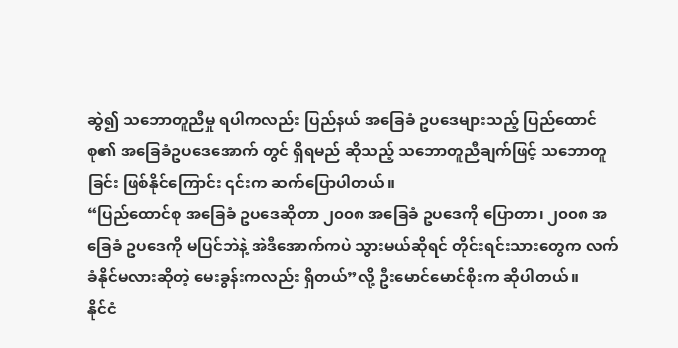ဆွဲ၍ သဘောတူညီမှု ရပါကလည်း ပြည်နယ် အခြေခံ ဥပဒေများသည့် ပြည်ထောင်စု၏ အခြေခံဥပဒေအောက် တွင် ရှိရမည် ဆိုသည့် သဘောတူညီချက်ဖြင့် သဘောတူခြင်း ဖြစ်နိုင်ကြောင်း ၎င်းက ဆက်ပြောပါတယ်။
“ပြည်ထောင်စု အခြေခံ ဥပဒေဆိုတာ ၂၀၀၈ အခြေခံ ဥပဒေကို ပြောတာ၊ ၂၀၀၈ အခြေခံ ဥပဒေကို မပြင်ဘဲနဲ့ အဲဒီအောက်ကပဲ သွားမယ်ဆိုရင် တိုင်းရင်းသားတွေက လက်ခံနိုင်မလားဆိုတဲ့ မေးခွန်းကလည်း ရှိတယ်”လို့ ဦးမောင်မောင်စိုးက ဆိုပါတယ်။
နိုင်ငံ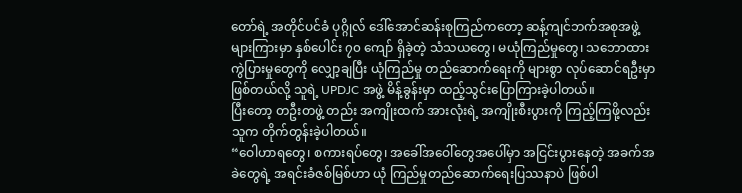တော်ရဲ့ အတိုင်ပင်ခံ ပုဂ္ဂိုလ် ဒေါ်အောင်ဆန်းစုကြည်ကတော့ ဆန့်ကျင်ဘက်အစုအဖွဲ့များကြားမှာ နှစ်ပေါင်း ၇၀ ကျော် ရှိခဲ့တဲ့ သံသယတွေ၊ မယုံကြည်မှုတွေ၊ သဘောထား ကွဲပြားမှုတွေကို လျှော့ချပြီး ယုံကြည်မှု တည်ဆောက်ရေးကို များစွာ လုပ်ဆောင်ရဦးမှာ ဖြစ်တယ်လို့ သူရဲ့ UPDJC အဖွဲ့ မိန့်ခွန်းမှာ ထည့်သွင်းပြောကြားခဲ့ပါတယ်။
ပြီးတော့ တဦးတဖွဲ့ တည်း အကျိုးထက် အားလုံးရဲ့ အကျိုးစီးပွားကို ကြည့်ကြဖို့လည်း သူက တိုက်တွန်းခဲ့ပါတယ်။
“ဝေါဟာရတွေ၊ စကားရပ်တွေ၊ အခေါ်အဝေါ်တွေအပေါ်မှာ အငြင်းပွားနေတဲ့ အခက်အခဲတွေရဲ့ အရင်းခံဇစ်မြစ်ဟာ ယုံ ကြည်မှုတည်ဆောက်ရေးပြဿနာပဲ ဖြစ်ပါ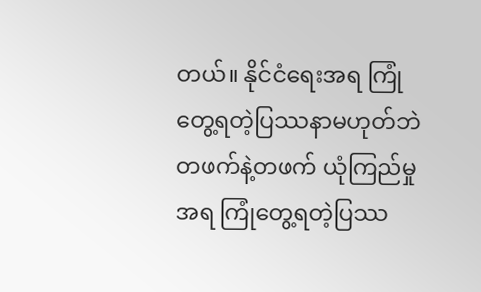တယ်။ နိုင်ငံရေးအရ ကြုံတွေ့ရတဲ့ပြဿနာမဟုတ်ဘဲ တဖက်နဲ့တဖက် ယုံကြည်မှုအရ ကြုံတွေ့ရတဲ့ပြဿ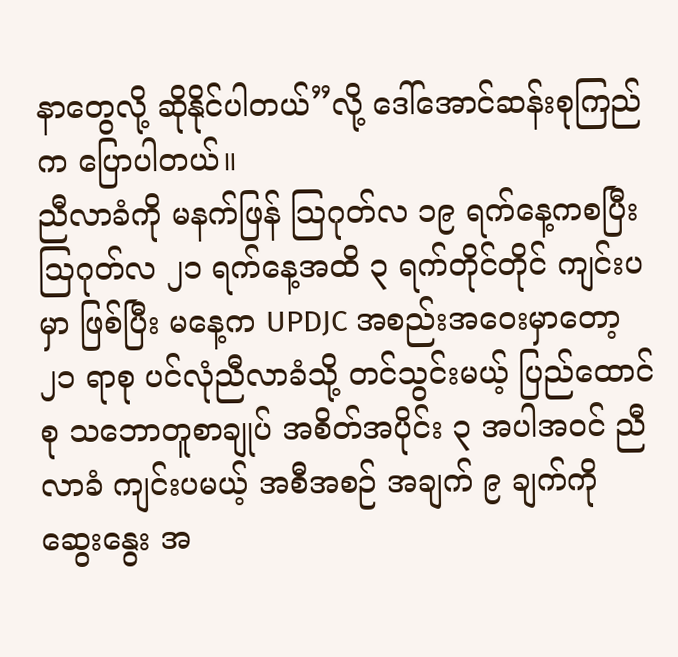နာတွေလို့ ဆိုနိုင်ပါတယ်”လို့ ဒေါ်အောင်ဆန်းစုကြည်က ပြောပါတယ်။
ညီလာခံကို မနက်ဖြန် သြဂုတ်လ ၁၉ ရက်နေ့ကစပြီး သြဂုတ်လ ၂၁ ရက်နေ့အထိ ၃ ရက်တိုင်တိုင် ကျင်းပမှာ ဖြစ်ပြီး မနေ့က UPDJC အစည်းအဝေးမှာတော့ ၂၁ ရာစု ပင်လုံညီလာခံသို့ တင်သွင်းမယ့် ပြည်ထောင်စု သဘောတူစာချုပ် အစိတ်အပိုင်း ၃ အပါအဝင် ညီလာခံ ကျင်းပမယ့် အစီအစဉ် အချက် ၉ ချက်ကို ဆွေးနွေး အ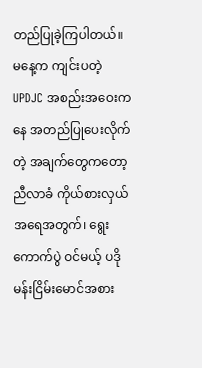တည်ပြုခဲ့ကြပါတယ်။
မနေ့က ကျင်းပတဲ့ UPDJC အစည်းအဝေးကနေ အတည်ပြုပေးလိုက်တဲ့ အချက်တွေကတော့ ညီလာခံ ကိုယ်စားလှယ် အရေအတွက်၊ ရွေးကောက်ပွဲ ဝင်မယ့် ပဒိုမန်းငြိမ်းမောင်အစား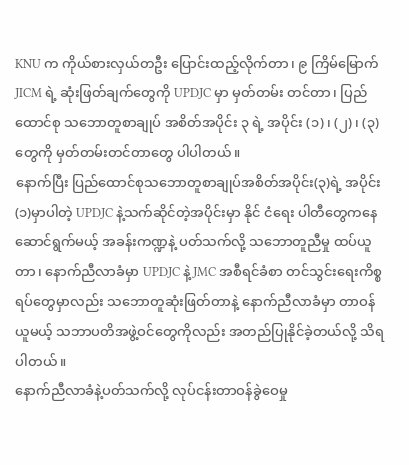KNU က ကိုယ်စားလှယ်တဦး ပြောင်းထည့်လိုက်တာ၊ ၉ ကြိမ်မြောက် JICM ရဲ့ ဆုံးဖြတ်ချက်တွေကို UPDJC မှာ မှတ်တမ်း တင်တာ၊ ပြည်ထောင်စု သဘောတူစာချုပ် အစိတ်အပိုင်း ၃ ရဲ့ အပိုင်း (၁)၊ (၂)၊ (၃)တွေကို မှတ်တမ်းတင်တာတွေ ပါပါတယ်။
နောက်ပြီး ပြည်ထောင်စုသဘောတူစာချုပ်အစိတ်အပိုင်း(၃)ရဲ့ အပိုင်း(၁)မှာပါတဲ့ UPDJC နဲ့သက်ဆိုင်တဲ့အပိုင်းမှာ နိုင် ငံရေး ပါတီတွေကနေ ဆောင်ရွက်မယ့် အခန်းကဏ္ဍနဲ့ ပတ်သက်လို့ သဘောတူညီမှု ထပ်ယူတာ၊ နောက်ညီလာခံမှာ UPDJC နဲ့ JMC အစီရင်ခံစာ တင်သွင်းရေးကိစ္စရပ်တွေမှာလည်း သဘောတူဆုံးဖြတ်တာနဲ့ နောက်ညီလာခံမှာ တာဝန်ယူမယ့် သဘာပတိအဖွဲ့ဝင်တွေကိုလည်း အတည်ပြုနိုင်ခဲ့တယ်လို့ သိရပါတယ်။
နောက်ညီလာခံနဲ့ပတ်သက်လို့ လုပ်ငန်းတာဝန်ခွဲဝေမှု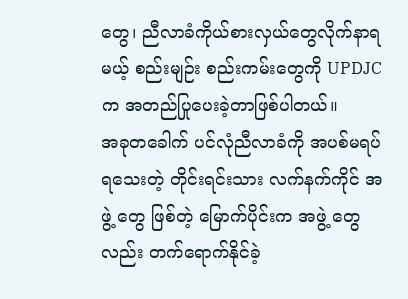တွေ၊ ညီလာခံကိုယ်စားလှယ်တွေလိုက်နာရမယ့် စည်းမျဉ်း စည်းကမ်းတွေကို UPDJC က အတည်ပြုပေးခဲ့တာဖြစ်ပါတယ်။
အခုတခေါက် ပင်လုံညီလာခံကို အပစ်မရပ်ရသေးတဲ့ တိုင်းရင်းသား လက်နက်ကိုင် အဖွဲ့ တွေ ဖြစ်တဲ့ မြောက်ပိုင်းက အဖွဲ့ တွေလည်း တက်ရောက်နိုင်ခဲ့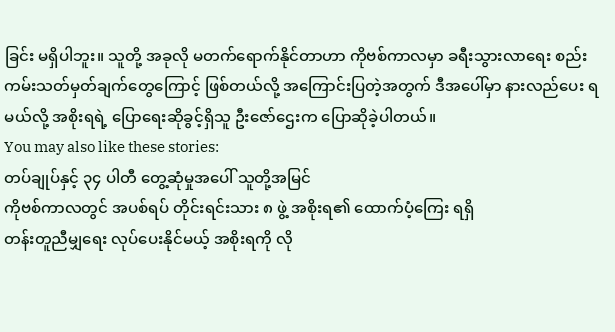ခြင်း မရှိပါဘူး။ သူတို့ အခုလို မတက်ရောက်နိုင်တာဟာ ကိုဗစ်ကာလမှာ ခရီးသွားလာရေး စည်းကမ်းသတ်မှတ်ချက်တွေကြောင့် ဖြစ်တယ်လို့ အကြောင်းပြတဲ့အတွက် ဒီအပေါ်မှာ နားလည်ပေး ရမယ်လို့ အစိုးရရဲ့ ပြောရေးဆိုခွင့်ရှိသူ ဦးဇော်ဌေးက ပြောဆိုခဲ့ပါတယ်။
You may also like these stories:
တပ်ချုပ်နှင့် ၃၄ ပါတီ တွေ့ဆုံမှုအပေါ် သူတို့အမြင်
ကိုဗစ်ကာလတွင် အပစ်ရပ် တိုင်းရင်းသား ၈ ဖွဲ့ အစိုးရ၏ ထောက်ပံ့ကြေး ရရှိ
တန်းတူညီမျှရေး လုပ်ပေးနိုင်မယ့် အစိုးရကို လို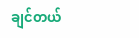ချင်တယ်